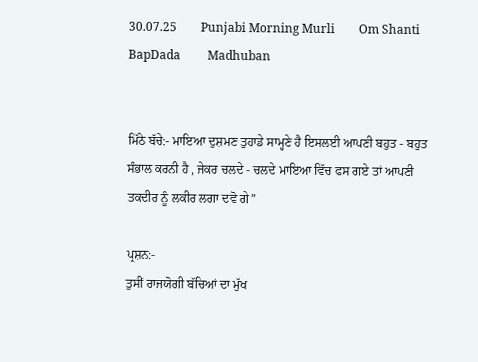30.07.25        Punjabi Morning Murli        Om Shanti         BapDada         Madhuban


ਮਿੱਠੇ ਬੱਚੇ:- ਮਾਇਆ ਦੁਸ਼ਮਣ ਤੁਹਾਡੇ ਸਾਮ੍ਹਣੇ ਹੈ ਇਸਲਈ ਆਪਣੀ ਬਹੁਤ - ਬਹੁਤ ਸੰਭਾਲ ਕਰਨੀ ਹੈ , ਜੇਕਰ ਚਲਦੇ - ਚਲਦੇ ਮਾਇਆ ਵਿੱਚ ਫਸ ਗਏ ਤਾਂ ਆਪਣੀ ਤਕਦੀਰ ਨੂੰ ਲਕੀਰ ਲਗਾ ਦਵੋ ਗੇ”

ਪ੍ਰਸ਼ਨ:-
ਤੁਸੀਂ ਰਾਜਯੋਗੀ ਬੱਚਿਆਂ ਦਾ ਮੁੱਖ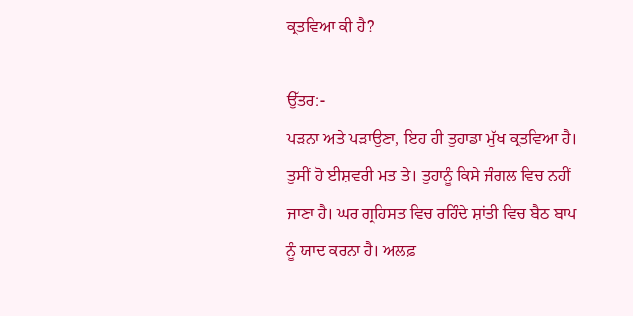ਕ੍ਰਤਵਿਆ ਕੀ ਹੈ?

ਉੱਤਰ:-
ਪੜਨਾ ਅਤੇ ਪੜਾਉਣਾ, ਇਹ ਹੀ ਤੁਹਾਡਾ ਮੁੱਖ ਕ੍ਰਤਵਿਆ ਹੈ। ਤੁਸੀਂ ਹੋ ਈਸ਼ਵਰੀ ਮਤ ਤੇ। ਤੁਹਾਨੂੰ ਕਿਸੇ ਜੰਗਲ ਵਿਚ ਨਹੀਂ ਜਾਣਾ ਹੈ। ਘਰ ਗ੍ਰਹਿਸਤ ਵਿਚ ਰਹਿੰਦੇ ਸ਼ਾਂਤੀ ਵਿਚ ਬੈਠ ਬਾਪ ਨੂੰ ਯਾਦ ਕਰਨਾ ਹੈ। ਅਲਫ਼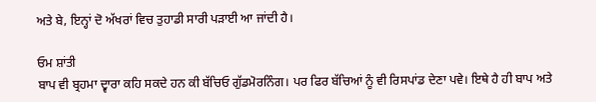ਅਤੇ ਬੇ, ਇਨ੍ਹਾਂ ਦੋ ਅੱਖਰਾਂ ਵਿਚ ਤੁਹਾਡੀ ਸਾਰੀ ਪੜਾਈ ਆ ਜਾਂਦੀ ਹੈ।

ਓਮ ਸ਼ਾਂਤੀ
ਬਾਪ ਵੀ ਬ੍ਰਹਮਾ ਦ੍ਵਾਰਾ ਕਹਿ ਸਕਦੇ ਹਨ ਕੀ ਬੱਚਿਓ ਗੁੱਡਮੋਰਨਿੰਗ। ਪਰ ਫਿਰ ਬੱਚਿਆਂ ਨੂੰ ਵੀ ਰਿਸਪਾਂਡ ਦੇਣਾ ਪਵੇ। ਇਥੇ ਹੈ ਹੀ ਬਾਪ ਅਤੇ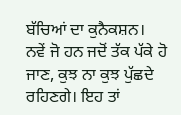ਬੱਚਿਆਂ ਦਾ ਕੁਨੈਕਸ਼ਨ। ਨਵੇਂ ਜੋ ਹਨ ਜਦੋਂ ਤੱਕ ਪੱਕੇ ਹੋ ਜਾਣ, ਕੁਝ ਨਾ ਕੁਝ ਪੁੱਛਦੇ ਰਹਿਣਗੇ। ਇਹ ਤਾਂ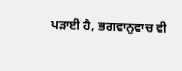ਪੜਾਈ ਹੈ, ਭਗਵਾਨੁਵਾਚ ਵੀ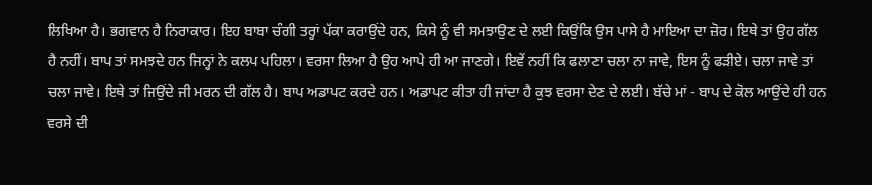ਲਿਖਿਆ ਹੈ। ਭਗਵਾਨ ਹੈ ਨਿਰਾਕਾਰ। ਇਹ ਬਾਬਾ ਚੰਗੀ ਤਰ੍ਹਾਂ ਪੱਕਾ ਕਰਾਉਂਦੇ ਹਨ, ਕਿਸੇ ਨੂੰ ਵੀ ਸਮਝਾਉਣ ਦੇ ਲਈ ਕਿਉਂਕਿ ਉਸ ਪਾਸੇ ਹੈ ਮਾਇਆ ਦਾ ਜ਼ੋਰ। ਇਥੇ ਤਾਂ ਉਹ ਗੱਲ ਹੈ ਨਹੀਂ। ਬਾਪ ਤਾਂ ਸਮਝਦੇ ਹਨ ਜਿਨ੍ਹਾਂ ਨੇ ਕਲਪ ਪਹਿਲਾ। ਵਰਸਾ ਲਿਆ ਹੈ ਉਹ ਆਪੇ ਹੀ ਆ ਜਾਣਗੇ। ਇਵੇਂ ਨਹੀਂ ਕਿ ਫਲਾਣਾ ਚਲਾ ਨਾ ਜਾਵੇ, ਇਸ ਨੂੰ ਫੜੀਏ। ਚਲਾ ਜਾਵੇ ਤਾਂ ਚਲਾ ਜਾਵੇ। ਇਥੇ ਤਾਂ ਜਿਉਂਦੇ ਜੀ ਮਰਨ ਦੀ ਗੱਲ ਹੈ। ਬਾਪ ਅਡਾਪਟ ਕਰਦੇ ਹਨ। ਅਡਾਪਟ ਕੀਤਾ ਹੀ ਜਾਂਦਾ ਹੈ ਕੁਝ ਵਰਸਾ ਦੇਣ ਦੇ ਲਈ। ਬੱਚੇ ਮਾਂ - ਬਾਪ ਦੇ ਕੋਲ ਆਉਂਦੇ ਹੀ ਹਨ ਵਰਸੇ ਦੀ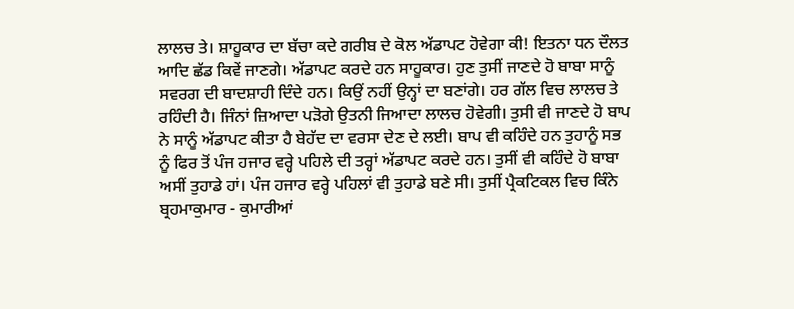ਲਾਲਚ ਤੇ। ਸ਼ਾਹੂਕਾਰ ਦਾ ਬੱਚਾ ਕਦੇ ਗਰੀਬ ਦੇ ਕੋਲ ਅੱਡਾਪਟ ਹੋਵੇਗਾ ਕੀ! ਇਤਨਾ ਧਨ ਦੌਲਤ ਆਦਿ ਛੱਡ ਕਿਵੇਂ ਜਾਣਗੇ। ਅੱਡਾਪਟ ਕਰਦੇ ਹਨ ਸਾਹੂਕਾਰ। ਹੁਣ ਤੁਸੀਂ ਜਾਣਦੇ ਹੋ ਬਾਬਾ ਸਾਨੂੰ ਸਵਰਗ ਦੀ ਬਾਦਸ਼ਾਹੀ ਦਿੰਦੇ ਹਨ। ਕਿਉਂ ਨਹੀਂ ਉਨ੍ਹਾਂ ਦਾ ਬਣਾਂਗੇ। ਹਰ ਗੱਲ ਵਿਚ ਲਾਲਚ ਤੇ ਰਹਿੰਦੀ ਹੈ। ਜਿੰਨਾਂ ਜ਼ਿਆਦਾ ਪੜੋਗੇ ਉਤਨੀ ਜਿਆਦਾ ਲਾਲਚ ਹੋਵੇਗੀ। ਤੁਸੀ ਵੀ ਜਾਣਦੇ ਹੋ ਬਾਪ ਨੇ ਸਾਨੂੰ ਅੱਡਾਪਟ ਕੀਤਾ ਹੈ ਬੇਹੱਦ ਦਾ ਵਰਸਾ ਦੇਣ ਦੇ ਲਈ। ਬਾਪ ਵੀ ਕਹਿੰਦੇ ਹਨ ਤੁਹਾਨੂੰ ਸਭ ਨੂੰ ਫਿਰ ਤੋਂ ਪੰਜ ਹਜਾਰ ਵਰ੍ਹੇ ਪਹਿਲੇ ਦੀ ਤਰ੍ਹਾਂ ਅੱਡਾਪਟ ਕਰਦੇ ਹਨ। ਤੁਸੀਂ ਵੀ ਕਹਿੰਦੇ ਹੋ ਬਾਬਾ ਅਸੀਂ ਤੁਹਾਡੇ ਹਾਂ। ਪੰਜ ਹਜਾਰ ਵਰ੍ਹੇ ਪਹਿਲਾਂ ਵੀ ਤੁਹਾਡੇ ਬਣੇ ਸੀ। ਤੁਸੀਂ ਪ੍ਰੈਕਟਿਕਲ ਵਿਚ ਕਿੰਨੇ ਬ੍ਰਹਮਾਕੁਮਾਰ - ਕੁਮਾਰੀਆਂ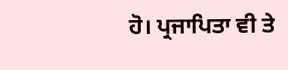ਹੋ। ਪ੍ਰਜਾਪਿਤਾ ਵੀ ਤੇ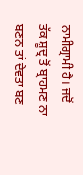ਨਾਮੀਗ੍ਰਾਮੀ ਹੈ। ਜਦੋਂ ਤੱਕ ਸ਼ੂਦ੍ਰ ਤੋਂ ਬ੍ਰਾਹਮਣ ਨਾ ਬਣਨ ਤਾਂ ਦੇਵਤਾ ਬਣ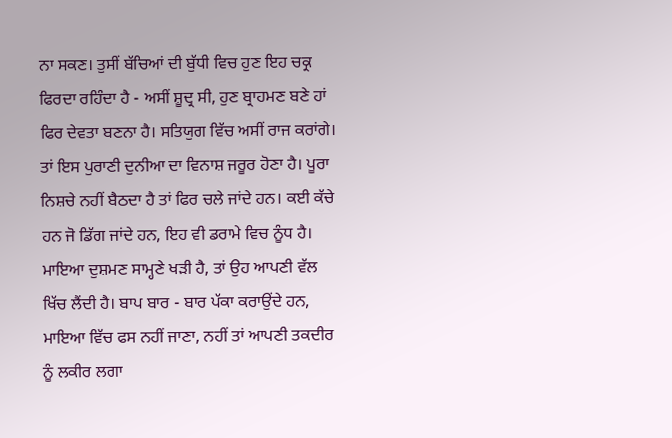ਨਾ ਸਕਣ। ਤੁਸੀਂ ਬੱਚਿਆਂ ਦੀ ਬੁੱਧੀ ਵਿਚ ਹੁਣ ਇਹ ਚਕ੍ਰ ਫਿਰਦਾ ਰਹਿੰਦਾ ਹੈ - ਅਸੀਂ ਸ਼ੂਦ੍ਰ ਸੀ, ਹੁਣ ਬ੍ਰਾਹਮਣ ਬਣੇ ਹਾਂ ਫਿਰ ਦੇਵਤਾ ਬਣਨਾ ਹੈ। ਸਤਿਯੁਗ ਵਿੱਚ ਅਸੀਂ ਰਾਜ ਕਰਾਂਗੇ। ਤਾਂ ਇਸ ਪੁਰਾਣੀ ਦੁਨੀਆ ਦਾ ਵਿਨਾਸ਼ ਜਰੂਰ ਹੋਣਾ ਹੈ। ਪੂਰਾ ਨਿਸ਼ਚੇ ਨਹੀਂ ਬੈਠਦਾ ਹੈ ਤਾਂ ਫਿਰ ਚਲੇ ਜਾਂਦੇ ਹਨ। ਕਈ ਕੱਚੇ ਹਨ ਜੋ ਡਿੱਗ ਜਾਂਦੇ ਹਨ, ਇਹ ਵੀ ਡਰਾਮੇ ਵਿਚ ਨੂੰਧ ਹੈ। ਮਾਇਆ ਦੁਸ਼ਮਣ ਸਾਮ੍ਹਣੇ ਖੜੀ ਹੈ, ਤਾਂ ਉਹ ਆਪਣੀ ਵੱਲ ਖਿੱਚ ਲੈਂਦੀ ਹੈ। ਬਾਪ ਬਾਰ - ਬਾਰ ਪੱਕਾ ਕਰਾਉਂਦੇ ਹਨ, ਮਾਇਆ ਵਿੱਚ ਫਸ ਨਹੀਂ ਜਾਣਾ, ਨਹੀਂ ਤਾਂ ਆਪਣੀ ਤਕਦੀਰ ਨੂੰ ਲਕੀਰ ਲਗਾ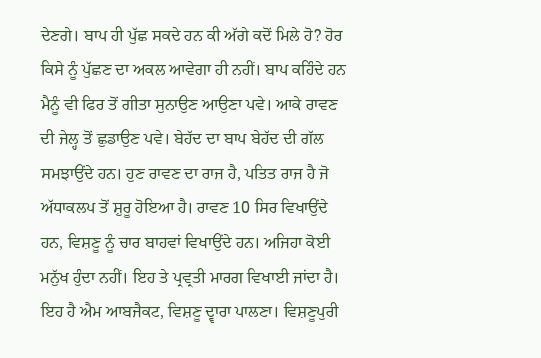ਦੇਣਗੇ। ਬਾਪ ਹੀ ਪੁੱਛ ਸਕਦੇ ਹਨ ਕੀ ਅੱਗੇ ਕਦੋਂ ਮਿਲੇ ਹੋ? ਹੋਰ ਕਿਸੇ ਨੂੰ ਪੁੱਛਣ ਦਾ ਅਕਲ ਆਵੇਗਾ ਹੀ ਨਹੀਂ। ਬਾਪ ਕਹਿੰਦੇ ਹਨ ਮੈਨੂੰ ਵੀ ਫਿਰ ਤੋਂ ਗੀਤਾ ਸੁਨਾਉਣ ਆਉਣਾ ਪਵੇ। ਆਕੇ ਰਾਵਣ ਦੀ ਜੇਲ੍ਹ ਤੋਂ ਛੁਡਾਉਣ ਪਵੇ। ਬੇਹੱਦ ਦਾ ਬਾਪ ਬੇਹੱਦ ਦੀ ਗੱਲ ਸਮਝਾਉਂਦੇ ਹਨ। ਹੁਣ ਰਾਵਣ ਦਾ ਰਾਜ ਹੈ, ਪਤਿਤ ਰਾਜ ਹੈ ਜੋ ਅੱਧਾਕਲਪ ਤੋਂ ਸ਼ੁਰੂ ਹੋਇਆ ਹੈ। ਰਾਵਣ 10 ਸਿਰ ਵਿਖਾਉਂਦੇ ਹਨ, ਵਿਸ਼ਣੂ ਨੂੰ ਚਾਰ ਬਾਹਵਾਂ ਵਿਖਾਉਂਦੇ ਹਨ। ਅਜਿਹਾ ਕੋਈ ਮਨੁੱਖ ਹੁੰਦਾ ਨਹੀਂ। ਇਹ ਤੇ ਪ੍ਰਵ੍ਰਤੀ ਮਾਰਗ ਵਿਖਾਈ ਜਾਂਦਾ ਹੈ। ਇਹ ਹੈ ਐਮ ਆਬਜੈਕਟ, ਵਿਸ਼ਣੂ ਦ੍ਵਾਰਾ ਪਾਲਣਾ। ਵਿਸ਼ਣੂਪੁਰੀ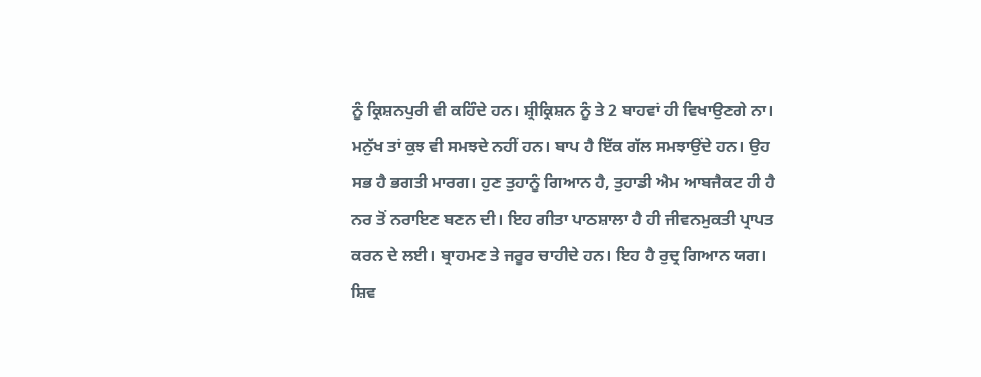ਨੂੰ ਕ੍ਰਿਸ਼ਨਪੁਰੀ ਵੀ ਕਹਿੰਦੇ ਹਨ। ਸ਼੍ਰੀਕ੍ਰਿਸ਼ਨ ਨੂੰ ਤੇ 2 ਬਾਹਵਾਂ ਹੀ ਵਿਖਾਉਣਗੇ ਨਾ। ਮਨੁੱਖ ਤਾਂ ਕੁਝ ਵੀ ਸਮਝਦੇ ਨਹੀਂ ਹਨ। ਬਾਪ ਹੈ ਇੱਕ ਗੱਲ ਸਮਝਾਉਂਦੇ ਹਨ। ਉਹ ਸਭ ਹੈ ਭਗਤੀ ਮਾਰਗ। ਹੁਣ ਤੁਹਾਨੂੰ ਗਿਆਨ ਹੈ, ਤੁਹਾਡੀ ਐਮ ਆਬਜੈਕਟ ਹੀ ਹੈ ਨਰ ਤੋਂ ਨਰਾਇਣ ਬਣਨ ਦੀ। ਇਹ ਗੀਤਾ ਪਾਠਸ਼ਾਲਾ ਹੈ ਹੀ ਜੀਵਨਮੁਕਤੀ ਪ੍ਰਾਪਤ ਕਰਨ ਦੇ ਲਈ। ਬ੍ਰਾਹਮਣ ਤੇ ਜਰੂਰ ਚਾਹੀਦੇ ਹਨ। ਇਹ ਹੈ ਰੁਦ੍ਰ ਗਿਆਨ ਯਗ। ਸ਼ਿਵ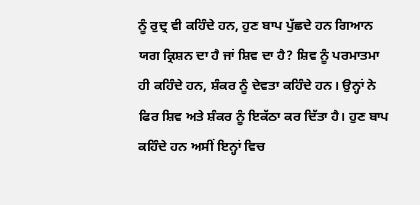ਨੂੰ ਰੁਦ੍ਰ ਵੀ ਕਹਿੰਦੇ ਹਨ, ਹੁਣ ਬਾਪ ਪੁੱਛਦੇ ਹਨ ਗਿਆਨ ਯਗ ਕ੍ਰਿਸ਼ਨ ਦਾ ਹੈ ਜਾਂ ਸ਼ਿਵ ਦਾ ਹੈ? ਸ਼ਿਵ ਨੂੰ ਪਰਮਾਤਮਾ ਹੀ ਕਹਿੰਦੇ ਹਨ, ਸ਼ੰਕਰ ਨੂੰ ਦੇਵਤਾ ਕਹਿੰਦੇ ਹਨ। ਉਨ੍ਹਾਂ ਨੇ ਫਿਰ ਸ਼ਿਵ ਅਤੇ ਸ਼ੰਕਰ ਨੂੰ ਇਕੱਠਾ ਕਰ ਦਿੱਤਾ ਹੈ। ਹੁਣ ਬਾਪ ਕਹਿੰਦੇ ਹਨ ਅਸੀਂ ਇਨ੍ਹਾਂ ਵਿਚ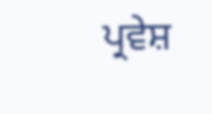ਪ੍ਰਵੇਸ਼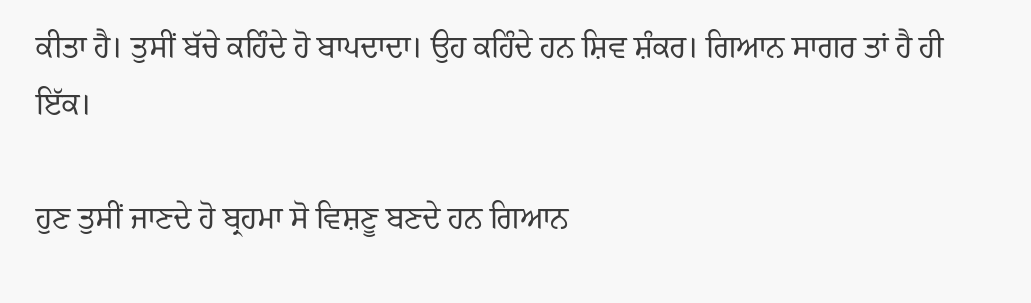ਕੀਤਾ ਹੈ। ਤੁਸੀਂ ਬੱਚੇ ਕਹਿੰਦੇ ਹੋ ਬਾਪਦਾਦਾ। ਉਹ ਕਹਿੰਦੇ ਹਨ ਸ਼ਿਵ ਸ਼ੰਕਰ। ਗਿਆਨ ਸਾਗਰ ਤਾਂ ਹੈ ਹੀ ਇੱਕ।

ਹੁਣ ਤੁਸੀਂ ਜਾਣਦੇ ਹੋ ਬ੍ਰਹਮਾ ਸੋ ਵਿਸ਼ਣੂ ਬਣਦੇ ਹਨ ਗਿਆਨ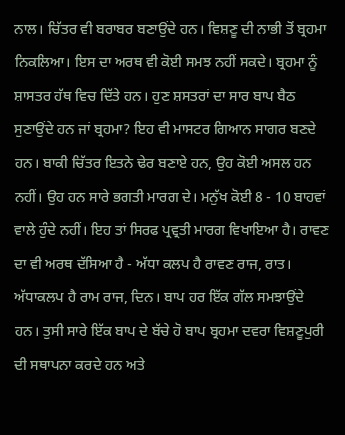ਨਾਲ। ਚਿੱਤਰ ਵੀ ਬਰਾਬਰ ਬਣਾਉਂਦੇ ਹਨ। ਵਿਸ਼ਣੂ ਦੀ ਨਾਭੀ ਤੋਂ ਬ੍ਰਹਮਾ ਨਿਕਲਿਆ। ਇਸ ਦਾ ਅਰਥ ਵੀ ਕੋਈ ਸਮਝ ਨਹੀਂ ਸਕਦੇ। ਬ੍ਰਹਮਾ ਨੂੰ ਸ਼ਾਸਤਰ ਹੱਥ ਵਿਚ ਦਿੱਤੇ ਹਨ। ਹੁਣ ਸ਼ਸਤਰਾਂ ਦਾ ਸਾਰ ਬਾਪ ਬੈਠ ਸੁਣਾਉਂਦੇ ਹਨ ਜਾਂ ਬ੍ਰਹਮਾ? ਇਹ ਵੀ ਮਾਸਟਰ ਗਿਆਨ ਸਾਗਰ ਬਣਦੇ ਹਨ। ਬਾਕੀ ਚਿੱਤਰ ਇਤਨੇ ਢੇਰ ਬਣਾਏ ਹਨ, ਉਹ ਕੋਈ ਅਸਲ ਹਨ ਨਹੀਂ। ਉਹ ਹਨ ਸਾਰੇ ਭਗਤੀ ਮਾਰਗ ਦੇ। ਮਨੁੱਖ ਕੋਈ 8 - 10 ਬਾਹਵਾਂ ਵਾਲੇ ਹੁੰਦੇ ਨਹੀਂ। ਇਹ ਤਾਂ ਸਿਰਫ ਪ੍ਰਵ੍ਰਤੀ ਮਾਰਗ ਵਿਖਾਇਆ ਹੈ। ਰਾਵਣ ਦਾ ਵੀ ਅਰਥ ਦੱਸਿਆ ਹੈ - ਅੱਧਾ ਕਲਪ ਹੈ ਰਾਵਣ ਰਾਜ, ਰਾਤ। ਅੱਧਾਕਲਪ ਹੈ ਰਾਮ ਰਾਜ, ਦਿਨ। ਬਾਪ ਹਰ ਇੱਕ ਗੱਲ ਸਮਝਾਉਂਦੇ ਹਨ। ਤੁਸੀ ਸਾਰੇ ਇੱਕ ਬਾਪ ਦੇ ਬੱਚੇ ਹੋ ਬਾਪ ਬ੍ਰਹਮਾ ਦਵਰਾ ਵਿਸ਼ਣੂਪੁਰੀ ਦੀ ਸਥਾਪਨਾ ਕਰਦੇ ਹਨ ਅਤੇ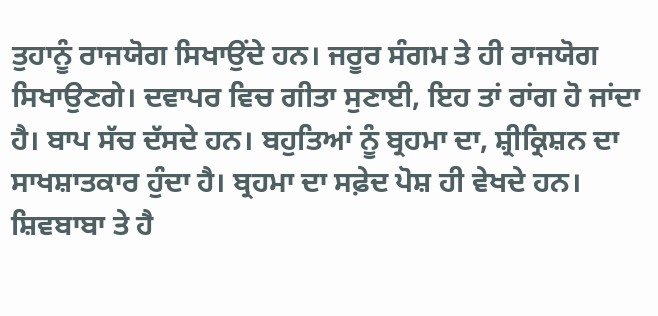ਤੁਹਾਨੂੰ ਰਾਜਯੋਗ ਸਿਖਾਉਂਦੇ ਹਨ। ਜਰੂਰ ਸੰਗਮ ਤੇ ਹੀ ਰਾਜਯੋਗ ਸਿਖਾਉਣਗੇ। ਦਵਾਪਰ ਵਿਚ ਗੀਤਾ ਸੁਣਾਈ, ਇਹ ਤਾਂ ਰਾਂਗ ਹੋ ਜਾਂਦਾ ਹੈ। ਬਾਪ ਸੱਚ ਦੱਸਦੇ ਹਨ। ਬਹੁਤਿਆਂ ਨੂੰ ਬ੍ਰਹਮਾ ਦਾ, ਸ਼੍ਰੀਕ੍ਰਿਸ਼ਨ ਦਾ ਸਾਖਸ਼ਾਤਕਾਰ ਹੁੰਦਾ ਹੈ। ਬ੍ਰਹਮਾ ਦਾ ਸਫ਼ੇਦ ਪੋਸ਼ ਹੀ ਵੇਖਦੇ ਹਨ। ਸ਼ਿਵਬਾਬਾ ਤੇ ਹੈ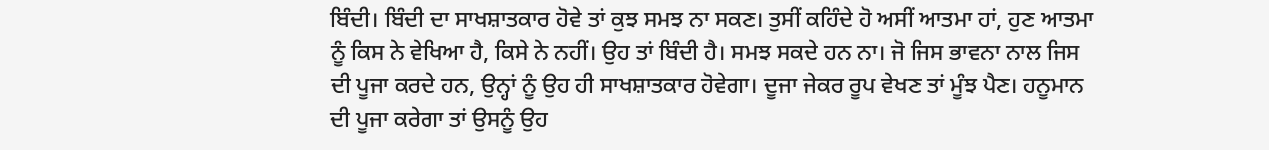ਬਿੰਦੀ। ਬਿੰਦੀ ਦਾ ਸਾਖਸ਼ਾਤਕਾਰ ਹੋਵੇ ਤਾਂ ਕੁਝ ਸਮਝ ਨਾ ਸਕਣ। ਤੁਸੀਂ ਕਹਿੰਦੇ ਹੋ ਅਸੀਂ ਆਤਮਾ ਹਾਂ, ਹੁਣ ਆਤਮਾ ਨੂੰ ਕਿਸ ਨੇ ਵੇਖਿਆ ਹੈ, ਕਿਸੇ ਨੇ ਨਹੀਂ। ਉਹ ਤਾਂ ਬਿੰਦੀ ਹੈ। ਸਮਝ ਸਕਦੇ ਹਨ ਨਾ। ਜੋ ਜਿਸ ਭਾਵਨਾ ਨਾਲ ਜਿਸ ਦੀ ਪੂਜਾ ਕਰਦੇ ਹਨ, ਉਨ੍ਹਾਂ ਨੂੰ ਉਹ ਹੀ ਸਾਖਸ਼ਾਤਕਾਰ ਹੋਵੇਗਾ। ਦੂਜਾ ਜੇਕਰ ਰੂਪ ਵੇਖਣ ਤਾਂ ਮੂੰਝ ਪੈਣ। ਹਨੂਮਾਨ ਦੀ ਪੂਜਾ ਕਰੇਗਾ ਤਾਂ ਉਸਨੂੰ ਉਹ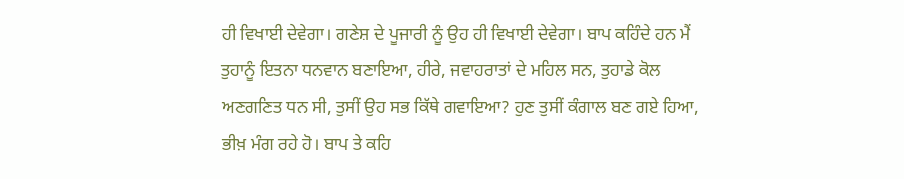ਹੀ ਵਿਖਾਈ ਦੇਵੇਗਾ। ਗਣੇਸ਼ ਦੇ ਪੂਜਾਰੀ ਨੂੰ ਉਹ ਹੀ ਵਿਖਾਈ ਦੇਵੇਗਾ। ਬਾਪ ਕਹਿੰਦੇ ਹਨ ਮੈਂ ਤੁਹਾਨੂੰ ਇਤਨਾ ਧਨਵਾਨ ਬਣਾਇਆ, ਹੀਰੇ, ਜਵਾਹਰਾਤਾਂ ਦੇ ਮਹਿਲ ਸਨ, ਤੁਹਾਡੇ ਕੋਲ ਅਣਗਣਿਤ ਧਨ ਸੀ, ਤੁਸੀਂ ਉਹ ਸਭ ਕਿੱਥੇ ਗਵਾਇਆ? ਹੁਣ ਤੁਸੀਂ ਕੰਗਾਲ ਬਣ ਗਏ ਹਿਆ, ਭੀਖ਼ ਮੰਗ ਰਹੇ ਹੋ। ਬਾਪ ਤੇ ਕਹਿ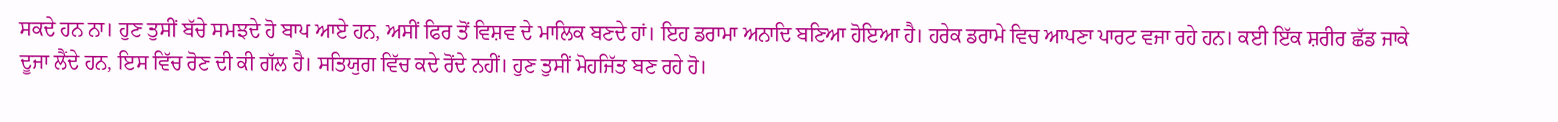ਸਕਦੇ ਹਨ ਨਾ। ਹੁਣ ਤੁਸੀਂ ਬੱਚੇ ਸਮਝਦੇ ਹੋ ਬਾਪ ਆਏ ਹਨ, ਅਸੀਂ ਫਿਰ ਤੋਂ ਵਿਸ਼ਵ ਦੇ ਮਾਲਿਕ ਬਣਦੇ ਹਾਂ। ਇਹ ਡਰਾਮਾ ਅਨਾਦਿ ਬਣਿਆ ਹੋਇਆ ਹੈ। ਹਰੇਕ ਡਰਾਮੇ ਵਿਚ ਆਪਣਾ ਪਾਰਟ ਵਜਾ ਰਹੇ ਹਨ। ਕਈ ਇੱਕ ਸ਼ਰੀਰ ਛੱਡ ਜਾਕੇ ਦੂਜਾ ਲੈਂਦੇ ਹਨ, ਇਸ ਵਿੱਚ ਰੋਣ ਦੀ ਕੀ ਗੱਲ ਹੈ। ਸਤਿਯੁਗ ਵਿੱਚ ਕਦੇ ਰੋਂਦੇ ਨਹੀਂ। ਹੁਣ ਤੁਸੀਂ ਮੋਹਜਿੱਤ ਬਣ ਰਹੇ ਹੋ।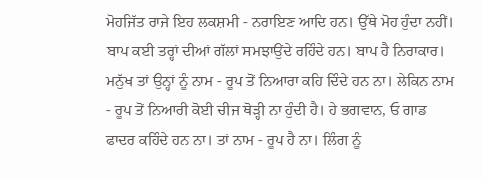ਮੋਹਜਿੱਤ ਰਾਜੇ ਇਹ ਲਕਸ਼ਮੀ - ਨਰਾਇਣ ਆਦਿ ਹਨ। ਉੱਥੇ ਮੋਹ ਹੁੰਦਾ ਨਹੀਂ। ਬਾਪ ਕਈ ਤਰ੍ਹਾਂ ਦੀਆਂ ਗੱਲਾਂ ਸਮਝਾਉਂਦੇ ਰਹਿੰਦੇ ਹਨ। ਬਾਪ ਹੈ ਨਿਰਾਕਾਰ। ਮਨੁੱਖ ਤਾਂ ਉਨ੍ਹਾਂ ਨੂੰ ਨਾਮ - ਰੂਪ ਤੋਂ ਨਿਆਰਾ ਕਹਿ ਦਿੰਦੇ ਹਨ ਨਾ। ਲੇਕਿਨ ਨਾਮ - ਰੂਪ ਤੋਂ ਨਿਆਰੀ ਕੋਈ ਚੀਜ ਥੋੜ੍ਹੀ ਨਾ ਹੁੰਦੀ ਹੈ। ਹੇ ਭਗਵਾਨ, ਓ ਗਾਡ ਫਾਦਰ ਕਹਿੰਦੇ ਹਨ ਨਾ। ਤਾਂ ਨਾਮ - ਰੂਪ ਹੈ ਨਾ। ਲਿੰਗ ਨੂੰ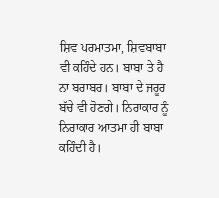ਸ਼ਿਵ ਪਰਮਾਤਮਾ, ਸ਼ਿਵਬਾਬਾ ਵੀ ਕਹਿੰਦੇ ਹਨ। ਬਾਬਾ ਤੇ ਹੈ ਨਾ ਬਰਾਬਰ। ਬਾਬਾ ਦੇ ਜਰੂਰ ਬੱਚੇ ਵੀ ਹੋਣਗੇ। ਨਿਰਾਕਾਰ ਨੂੰ ਨਿਰਾਕਾਰ ਆਤਮਾ ਹੀ ਬਾਬਾ ਕਹਿੰਦੀ ਹੈ।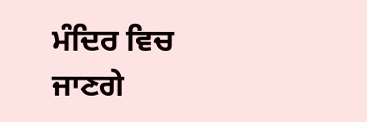ਮੰਦਿਰ ਵਿਚ ਜਾਣਗੇ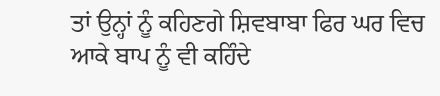ਤਾਂ ਉਨ੍ਹਾਂ ਨੂੰ ਕਹਿਣਗੇ ਸ਼ਿਵਬਾਬਾ ਫਿਰ ਘਰ ਵਿਚ ਆਕੇ ਬਾਪ ਨੂੰ ਵੀ ਕਹਿੰਦੇ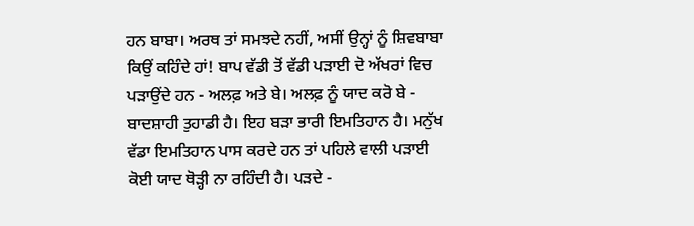ਹਨ ਬਾਬਾ। ਅਰਥ ਤਾਂ ਸਮਝਦੇ ਨਹੀਂ, ਅਸੀਂ ਉਨ੍ਹਾਂ ਨੂੰ ਸ਼ਿਵਬਾਬਾ ਕਿਉਂ ਕਹਿੰਦੇ ਹਾਂ! ਬਾਪ ਵੱਡੀ ਤੋਂ ਵੱਡੀ ਪੜਾਈ ਦੋ ਅੱਖਰਾਂ ਵਿਚ ਪੜਾਉਂਦੇ ਹਨ - ਅਲਫ਼ ਅਤੇ ਬੇ। ਅਲਫ਼ ਨੂੰ ਯਾਦ ਕਰੋ ਬੇ - ਬਾਦਸ਼ਾਹੀ ਤੁਹਾਡੀ ਹੈ। ਇਹ ਬੜਾ ਭਾਰੀ ਇਮਤਿਹਾਨ ਹੈ। ਮਨੁੱਖ ਵੱਡਾ ਇਮਤਿਹਾਨ ਪਾਸ ਕਰਦੇ ਹਨ ਤਾਂ ਪਹਿਲੇ ਵਾਲੀ ਪੜਾਈ ਕੋਈ ਯਾਦ ਥੋੜ੍ਹੀ ਨਾ ਰਹਿੰਦੀ ਹੈ। ਪੜਦੇ -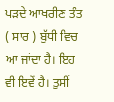ਪੜਦੇ ਆਖਰੀਣ ਤੰਤ ( ਸਾਰ ) ਬੁੱਧੀ ਵਿਚ ਆ ਜਾਂਦਾ ਹੈ। ਇਹ ਵੀ ਇਵੇਂ ਹੈ। ਤੁਸੀਂ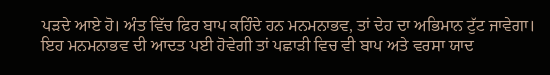ਪੜਦੇ ਆਏ ਹੋ। ਅੰਤ ਵਿੱਚ ਫਿਰ ਬਾਪ ਕਹਿੰਦੇ ਹਨ ਮਨਮਨਾਭਵ, ਤਾਂ ਦੇਹ ਦਾ ਅਭਿਮਾਨ ਟੁੱਟ ਜਾਵੇਗਾ। ਇਹ ਮਨਮਨਾਭਵ ਦੀ ਆਦਤ ਪਈ ਹੋਵੇਗੀ ਤਾਂ ਪਛਾੜੀ ਵਿਚ ਵੀ ਬਾਪ ਅਤੇ ਵਰਸਾ ਯਾਦ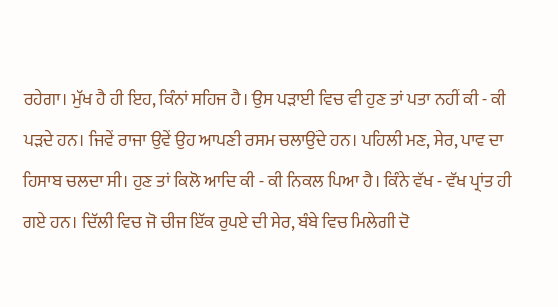ਰਹੇਗਾ। ਮੁੱਖ ਹੈ ਹੀ ਇਹ, ਕਿੰਨਾਂ ਸਹਿਜ ਹੈ। ਉਸ ਪੜਾਈ ਵਿਚ ਵੀ ਹੁਣ ਤਾਂ ਪਤਾ ਨਹੀਂ ਕੀ - ਕੀ ਪੜਦੇ ਹਨ। ਜਿਵੇਂ ਰਾਜਾ ਉਵੇਂ ਉਹ ਆਪਣੀ ਰਸਮ ਚਲਾਉਂਦੇ ਹਨ। ਪਹਿਲੀ ਮਣ, ਸੇਰ, ਪਾਵ ਦਾ ਹਿਸਾਬ ਚਲਦਾ ਸੀ। ਹੁਣ ਤਾਂ ਕਿਲੋ ਆਦਿ ਕੀ - ਕੀ ਨਿਕਲ ਪਿਆ ਹੈ। ਕਿੰਨੇ ਵੱਖ - ਵੱਖ ਪ੍ਰਾਂਤ ਹੀ ਗਏ ਹਨ। ਦਿੱਲੀ ਵਿਚ ਜੋ ਚੀਜ ਇੱਕ ਰੁਪਏ ਦੀ ਸੇਰ, ਬੰਬੇ ਵਿਚ ਮਿਲੇਗੀ ਦੋ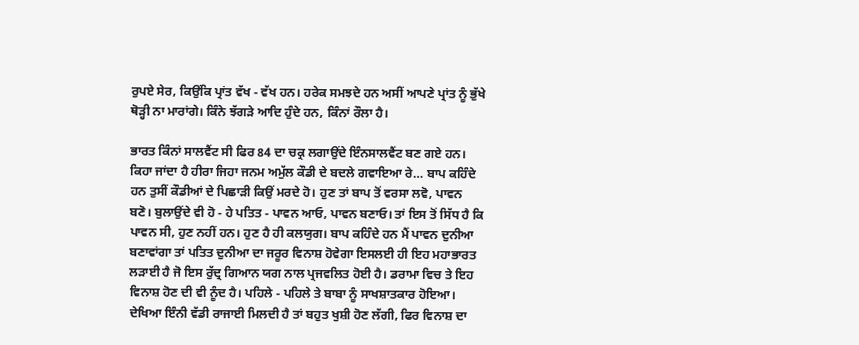ਰੁਪਏ ਸੇਰ, ਕਿਉਂਕਿ ਪ੍ਰਾਂਤ ਵੱਖ - ਵੱਖ ਹਨ। ਹਰੇਕ ਸਮਝਦੇ ਹਨ ਅਸੀਂ ਆਪਣੇ ਪ੍ਰਾਂਤ ਨੂੰ ਭੁੱਖੇ ਥੋੜ੍ਹੀ ਨਾ ਮਾਰਾਂਗੇ। ਕਿੰਨੇ ਝੱਗੜੇ ਆਦਿ ਹੁੰਦੇ ਹਨ, ਕਿੰਨਾਂ ਰੌਲਾ ਹੈ।

ਭਾਰਤ ਕਿੰਨਾਂ ਸਾਲਵੈਂਟ ਸੀ ਫਿਰ 84 ਦਾ ਚਕ੍ਰ ਲਗਾਉਂਦੇ ਇੰਨਸਾਲਵੈਂਟ ਬਣ ਗਏ ਹਨ। ਕਿਹਾ ਜਾਂਦਾ ਹੈ ਹੀਰਾ ਜਿਹਾ ਜਨਮ ਅਮੁੱਲ ਕੌਡੀ ਦੇ ਬਦਲੇ ਗਵਾਇਆ ਰੇ… ਬਾਪ ਕਹਿੰਦੇ ਹਨ ਤੁਸੀਂ ਕੌਡੀਆਂ ਦੇ ਪਿਛਾੜੀ ਕਿਉਂ ਮਰਦੇ ਹੋ। ਹੁਣ ਤਾਂ ਬਾਪ ਤੋਂ ਵਰਸਾ ਲਵੋ, ਪਾਵਨ ਬਣੋ। ਬੁਲਾਉਂਦੇ ਵੀ ਹੋ - ਹੇ ਪਤਿਤ - ਪਾਵਨ ਆਓ, ਪਾਵਨ ਬਣਾਓ। ਤਾਂ ਇਸ ਤੋਂ ਸਿੱਧ ਹੈ ਕਿ ਪਾਵਨ ਸੀ, ਹੁਣ ਨਹੀਂ ਹਨ। ਹੁਣ ਹੈ ਹੀ ਕਲਯੁਗ। ਬਾਪ ਕਹਿੰਦੇ ਹਨ ਮੈਂ ਪਾਵਨ ਦੁਨੀਆ ਬਣਾਵਾਂਗਾ ਤਾਂ ਪਤਿਤ ਦੁਨੀਆ ਦਾ ਜਰੂਰ ਵਿਨਾਸ਼ ਹੋਵੇਗਾ ਇਸਲਈ ਹੀ ਇਹ ਮਹਾਭਾਰਤ ਲੜਾਈ ਹੈ ਜੋ ਇਸ ਰੁੱਦ੍ਰ ਗਿਆਨ ਯਗ ਨਾਲ ਪ੍ਰਜਵਲਿਤ ਹੋਈ ਹੈ। ਡਰਾਮਾ ਵਿਚ ਤੇ ਇਹ ਵਿਨਾਸ਼ ਹੋਣ ਦੀ ਵੀ ਨੂੰਦ ਹੈ। ਪਹਿਲੇ - ਪਹਿਲੇ ਤੇ ਬਾਬਾ ਨੂੰ ਸਾਖਸ਼ਾਤਕਾਰ ਹੋਇਆ। ਦੇਖਿਆ ਇੰਨੀ ਵੱਡੀ ਰਾਜਾਈ ਮਿਲਦੀ ਹੈ ਤਾਂ ਬਹੁਤ ਖੁਸ਼ੀ ਹੋਣ ਲੱਗੀ, ਫਿਰ ਵਿਨਾਸ਼ ਦਾ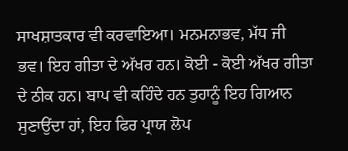ਸਾਖਸ਼ਾਤਕਾਰ ਵੀ ਕਰਵਾਇਆ। ਮਨਮਨਾਭਵ, ਮੱਧ ਜੀ ਭਵ। ਇਹ ਗੀਤਾ ਦੇ ਅੱਖਰ ਹਨ। ਕੋਈ - ਕੋਈ ਅੱਖਰ ਗੀਤਾ ਦੇ ਠੀਕ ਹਨ। ਬਾਪ ਵੀ ਕਹਿੰਦੇ ਹਨ ਤੁਹਾਨੂੰ ਇਹ ਗਿਆਨ ਸੁਣਾਉਂਦਾ ਹਾਂ, ਇਹ ਫਿਰ ਪ੍ਰਾਯ ਲੋਪ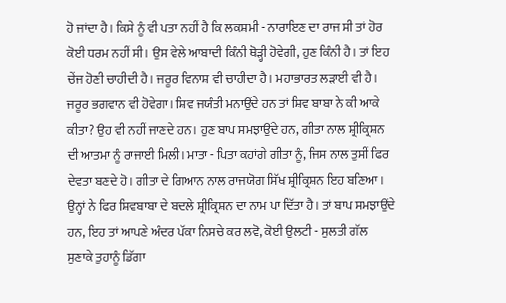ਹੋ ਜਾਂਦਾ ਹੈ। ਕਿਸੇ ਨੂੰ ਵੀ ਪਤਾ ਨਹੀਂ ਹੈ ਕਿ ਲਕਸ਼ਮੀ - ਨਾਰਾਇਣ ਦਾ ਰਾਜ ਸੀ ਤਾਂ ਹੋਰ ਕੋਈ ਧਰਮ ਨਹੀਂ ਸੀ। ਉਸ ਵੇਲੇ ਆਬਾਦੀ ਕਿੰਨੀ ਥੋੜ੍ਹੀ ਹੋਵੇਗੀ, ਹੁਣ ਕਿੰਨੀ ਹੈ। ਤਾਂ ਇਹ ਚੇਂਜ ਹੋਣੀ ਚਾਹੀਦੀ ਹੈ। ਜਰੂਰ ਵਿਨਾਸ਼ ਵੀ ਚਾਹੀਦਾ ਹੈ। ਮਹਾਭਾਰਤ ਲੜਾਈ ਵੀ ਹੈ। ਜਰੂਰ ਭਗਵਾਨ ਵੀ ਹੋਵੇਗਾ। ਸ਼ਿਵ ਜਯੰਤੀ ਮਨਾਉਂਦੇ ਹਨ ਤਾਂ ਸ਼ਿਵ ਬਾਬਾ ਨੇ ਕੀ ਆਕੇ ਕੀਤਾ? ਉਹ ਵੀ ਨਹੀਂ ਜਾਣਦੇ ਹਨ। ਹੁਣ ਬਾਪ ਸਮਝਾਉਂਦੇ ਹਨ, ਗੀਤਾ ਨਾਲ ਸ਼੍ਰੀਕ੍ਰਿਸ਼ਨ ਦੀ ਆਤਮਾ ਨੂੰ ਰਾਜਾਈ ਮਿਲੀ। ਮਾਤਾ - ਪਿਤਾ ਕਹਾਂਗੇ ਗੀਤਾ ਨੂੰ, ਜਿਸ ਨਾਲ ਤੁਸੀਂ ਫਿਰ ਦੇਵਤਾ ਬਣਦੇ ਹੋ। ਗੀਤਾ ਦੇ ਗਿਆਨ ਨਾਲ ਰਾਜਯੋਗ ਸਿੱਖ ਸ਼੍ਰੀਕ੍ਰਿਸ਼ਨ ਇਹ ਬਣਿਆ। ਉਨ੍ਹਾਂ ਨੇ ਫਿਰ ਸ਼ਿਵਬਾਬਾ ਦੇ ਬਦਲੇ ਸ਼੍ਰੀਕ੍ਰਿਸ਼ਨ ਦਾ ਨਾਮ ਪਾ ਦਿੱਤਾ ਹੈ। ਤਾਂ ਬਾਪ ਸਮਝਾਉਂਦੇ ਹਨ, ਇਹ ਤਾਂ ਆਪਣੇ ਅੰਦਰ ਪੱਕਾ ਨਿਸਚੇ ਕਰ ਲਵੋ, ਕੋਈ ਉਲਟੀ - ਸੁਲਤੀ ਗੱਲ ਸੁਣਾਕੇ ਤੁਹਾਨੂੰ ਡਿੱਗਾ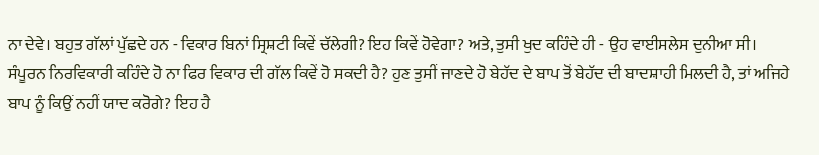ਨਾ ਦੇਵੇ। ਬਹੁਤ ਗੱਲਾਂ ਪੁੱਛਦੇ ਹਨ - ਵਿਕਾਰ ਬਿਨਾਂ ਸ੍ਰਿਸ਼ਟੀ ਕਿਵੇਂ ਚੱਲੇਗੀ? ਇਹ ਕਿਵੇਂ ਹੋਵੇਗਾ? ਅਤੇ, ਤੁਸੀ ਖੁਦ ਕਹਿੰਦੇ ਹੀ - ਉਹ ਵਾਈਸਲੇਸ ਦੁਨੀਆ ਸੀ। ਸੰਪੂਰਨ ਨਿਰਵਿਕਾਰੀ ਕਹਿੰਦੇ ਹੋ ਨਾ ਫਿਰ ਵਿਕਾਰ ਦੀ ਗੱਲ ਕਿਵੇਂ ਹੋ ਸਕਦੀ ਹੈ? ਹੁਣ ਤੁਸੀਂ ਜਾਣਦੇ ਹੋ ਬੇਹੱਦ ਦੇ ਬਾਪ ਤੋਂ ਬੇਹੱਦ ਦੀ ਬਾਦਸ਼ਾਹੀ ਮਿਲਦੀ ਹੈ, ਤਾਂ ਅਜਿਹੇ ਬਾਪ ਨੂੰ ਕਿਉਂ ਨਹੀਂ ਯਾਦ ਕਰੋਗੇ? ਇਹ ਹੈ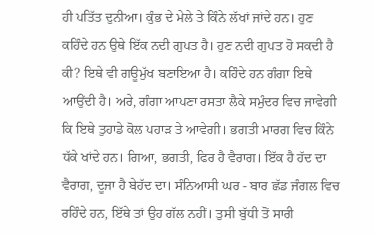ਹੀ ਪਤਿੱਤ ਦੁਨੀਆ। ਕੁੰਭ ਦੇ ਮੇਲੇ ਤੇ ਕਿੰਨੇ ਲੱਖਾਂ ਜਾਂਦੇ ਹਨ। ਹੁਣ ਕਹਿੰਦੇ ਹਨ ਉਥੇ ਇੱਕ ਨਦੀ ਗੁਪਤ ਹੈ। ਹੁਣ ਨਦੀ ਗੁਪਤ ਹੋ ਸਕਦੀ ਹੈ ਕੀ? ਇਥੇ ਵੀ ਗਊਮੁੱਖ ਬਣਾਇਆ ਹੈ। ਕਹਿੰਦੇ ਹਨ ਗੰਗਾ ਇਥੇ ਆਉਂਦੀ ਹੈ। ਅਰੇ, ਗੰਗਾ ਆਪਣਾ ਰਸਤਾ ਲੈਕੇ ਸਮੁੰਦਰ ਵਿਚ ਜਾਵੇਗੀ ਕਿ ਇਥੇ ਤੁਹਾਡੇ ਕੋਲ ਪਹਾੜ ਤੇ ਆਵੇਗੀ। ਭਗਤੀ ਮਾਰਗ ਵਿਚ ਕਿੰਨੇ ਧੱਕੇ ਖਾਂਦੇ ਹਨ। ਗਿਆ, ਭਗਤੀ, ਫਿਰ ਹੈ ਵੈਰਾਗ। ਇੱਕ ਹੈ ਹੱਦ ਦਾ ਵੈਰਾਗ, ਦੂਜਾ ਹੈ ਬੇਹੱਦ ਦਾ। ਸੰਨਿਆਸੀ ਘਰ - ਬਾਰ ਛੱਡ ਜੰਗਲ ਵਿਚ ਰਹਿੰਦੇ ਹਨ, ਇੱਥੇ ਤਾਂ ਉਹ ਗੱਲ ਨਹੀਂ। ਤੁਸੀ ਬੁੱਧੀ ਤੋਂ ਸਾਰੀ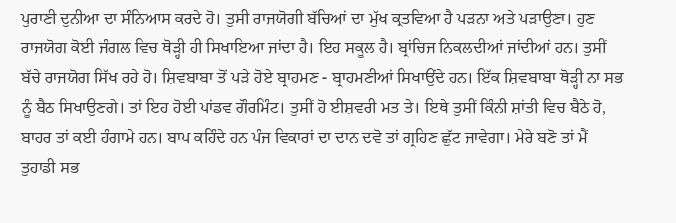ਪੁਰਾਣੀ ਦੁਨੀਆ ਦਾ ਸੰਨਿਆਸ ਕਰਦੇ ਹੋ। ਤੁਸੀ ਰਾਜਯੋਗੀ ਬੱਚਿਆਂ ਦਾ ਮੁੱਖ ਕ੍ਰਤਵਿਆ ਹੈ ਪੜਨਾ ਅਤੇ ਪੜਾਉਣਾ। ਹੁਣ ਰਾਜਯੋਗ ਕੋਈ ਜੰਗਲ ਵਿਚ ਥੋੜ੍ਹੀ ਹੀ ਸਿਖਾਇਆ ਜਾਂਦਾ ਹੈ। ਇਹ ਸਕੂਲ ਹੈ। ਬ੍ਰਾਂਚਿਜ ਨਿਕਲਦੀਆਂ ਜਾਂਦੀਆਂ ਹਨ। ਤੁਸੀਂ ਬੱਚੇ ਰਾਜਯੋਗ ਸਿੱਖ ਰਹੇ ਹੋ। ਸ਼ਿਵਬਾਬਾ ਤੋਂ ਪੜੇ ਹੋਏ ਬ੍ਰਾਹਮਣ - ਬ੍ਰਾਹਮਣੀਆਂ ਸਿਖਾਉਂਦੇ ਹਨ। ਇੱਕ ਸ਼ਿਵਬਾਬਾ ਥੋੜ੍ਹੀ ਨਾ ਸਭ ਨੂੰ ਬੈਠ ਸਿਖਾਉਣਗੇ। ਤਾਂ ਇਹ ਹੋਈ ਪਾਂਡਵ ਗੌਰਮਿੰਟ। ਤੁਸੀਂ ਹੋ ਈਸ਼ਵਰੀ ਮਤ ਤੇ। ਇਥੇ ਤੁਸੀਂ ਕਿੰਨੀ ਸ਼ਾਂਤੀ ਵਿਚ ਬੈਠੇ ਹੋ, ਬਾਹਰ ਤਾਂ ਕਈ ਹੰਗਾਮੇ ਹਨ। ਬਾਪ ਕਹਿੰਦੇ ਹਨ ਪੰਜ ਵਿਕਾਰਾਂ ਦਾ ਦਾਨ ਦਵੋ ਤਾਂ ਗ੍ਰਹਿਣ ਛੁੱਟ ਜਾਵੇਗਾ। ਮੇਰੇ ਬਣੋ ਤਾਂ ਮੈਂ ਤੁਹਾਡੀ ਸਭ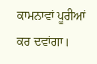ਕਾਮਨਾਵਾਂ ਪੂਰੀਆਂ ਕਰ ਦਵਾਂਗਾ।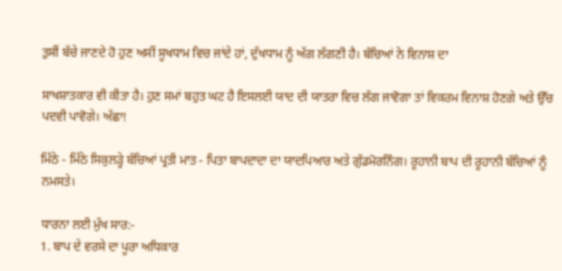ਤੁਸੀਂ ਬੱਚੇ ਜਾਣਦੇ ਹੋ ਹੁਣ ਅਸੀਂ ਸੂਖਧਾਮ ਵਿਚ ਜਾਂਦੇ ਹਾਂ, ਦੁੱਖਧਾਮ ਨੂੰ ਅੱਗ ਲੱਗਣੀ ਹੈ। ਬੱਚਿਆਂ ਨੇ ਵਿਨਾਸ਼ ਦਾ

ਸਾਖਸ਼ਾਤਕਾਰ ਵੀ ਕੀਤਾ ਹੈ। ਹੁਣ ਸਮਾਂ ਬਹੁਤ ਘਟ ਹੈ ਇਸਲਈ ਯਾਦ ਦੀ ਯਾਤਰਾ ਵਿਚ ਲੱਗ ਜਾਵੋਗਾ ਤਾਂ ਵਿਕਰਮ ਵਿਨਾਸ਼ ਹੋਣਗੇ ਅਤੇ ਉੱਚ ਪਦਵੀ ਪਾਵੋਗੇ। ਅੱਛਾ!

ਮਿੱਠੇ - ਮਿੱਠੇ ਸਿਕੁਲੜ੍ਹੇ ਬੱਚਿਆਂ ਪ੍ਰਤੀ ਮਾਤ - ਪਿਤਾ ਬਾਪਦਾਦਾ ਦਾ ਯਾਦਪਿਆਰ ਅਤੇ ਗੁੱਡਮੋਰਨਿੰਗ। ਰੂਹਾਨੀ ਬਾਪ ਦੀ ਰੂਹਾਨੀ ਬੱਚਿਆਂ ਨੂੰ ਨਮਸਤੇ।

ਧਾਰਨਾ ਲਈ ਮੁੱਖ ਸਾਰ:-
1. ਬਾਪ ਦੇ ਵਰਸੇ ਦਾ ਪੂਰਾ ਅਧਿਕਾਰ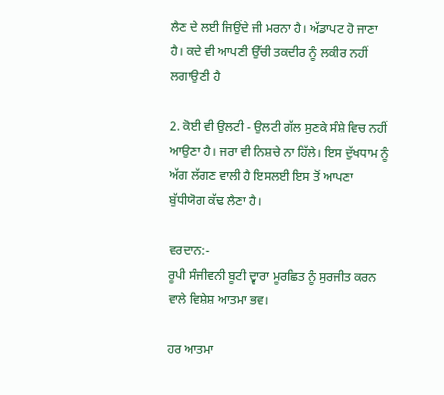ਲੈਣ ਦੇ ਲਈ ਜਿਉਂਦੇ ਜੀ ਮਰਨਾ ਹੈ। ਅੱਡਾਪਟ ਹੋ ਜਾਣਾ ਹੈ। ਕਦੇ ਵੀ ਆਪਣੀ ਉੱਚੀ ਤਕਦੀਰ ਨੂੰ ਲਕੀਰ ਨਹੀਂ ਲਗਾਉਣੀ ਹੈ

2. ਕੋਈ ਵੀ ਉਲਟੀ - ਉਲਟੀ ਗੱਲ ਸੁਣਕੇ ਸੰਸ਼ੇ ਵਿਚ ਨਹੀਂ ਆਉਣਾ ਹੈ। ਜਰਾ ਵੀ ਨਿਸ਼ਚੇ ਨਾ ਹਿੱਲੇ। ਇਸ ਦੁੱਖਧਾਮ ਨੂੰ ਅੱਗ ਲੱਗਣ ਵਾਲੀ ਹੈ ਇਸਲਈ ਇਸ ਤੋਂ ਆਪਣਾ ਬੁੱਧੀਯੋਗ ਕੱਢ ਲੈਣਾ ਹੈ।

ਵਰਦਾਨ:-
ਰੂਪੀ ਸੰਜੀਵਨੀ ਬੂਟੀ ਦ੍ਵਾਰਾ ਮੂਰਛਿਤ ਨੂੰ ਸੁਰਜੀਤ ਕਰਨ ਵਾਲੇ ਵਿਸ਼ੇਸ਼ ਆਤਮਾ ਭਵ।

ਹਰ ਆਤਮਾ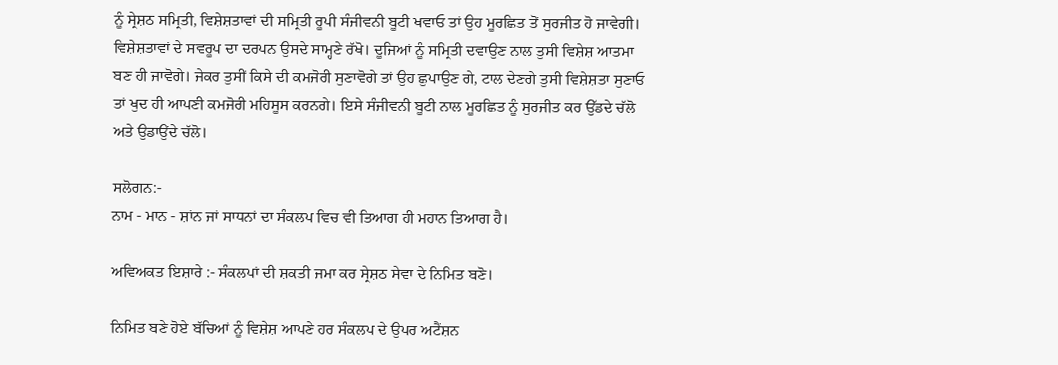ਨੂੰ ਸ੍ਰੇਸ਼ਠ ਸਮ੍ਰਿਤੀ, ਵਿਸ਼ੇਸ਼ਤਾਵਾਂ ਦੀ ਸਮ੍ਰਿਤੀ ਰੂਪੀ ਸੰਜੀਵਨੀ ਬੂਟੀ ਖਵਾਓ ਤਾਂ ਉਹ ਮੂਰਛਿਤ ਤੋਂ ਸੁਰਜੀਤ ਹੋ ਜਾਵੇਗੀ। ਵਿਸ਼ੇਸ਼ਤਾਵਾਂ ਦੇ ਸਵਰੂਪ ਦਾ ਦਰਪਨ ਉਸਦੇ ਸਾਮ੍ਹਣੇ ਰੱਖੋ। ਦੂਜਿਆਂ ਨੂੰ ਸਮ੍ਰਿਤੀ ਦਵਾਉਣ ਨਾਲ ਤੁਸੀ ਵਿਸ਼ੇਸ਼ ਆਤਮਾ ਬਣ ਹੀ ਜਾਵੋਗੇ। ਜੇਕਰ ਤੁਸੀਂ ਕਿਸੇ ਦੀ ਕਮਜੋਰੀ ਸੁਣਾਵੋਗੇ ਤਾਂ ਉਹ ਛੁਪਾਉਣ ਗੇ, ਟਾਲ ਦੇਣਗੇ ਤੁਸੀ ਵਿਸ਼ੇਸ਼ਤਾ ਸੁਣਾਓ ਤਾਂ ਖੁਦ ਹੀ ਆਪਣੀ ਕਮਜੋਰੀ ਮਹਿਸੂਸ ਕਰਨਗੇ। ਇਸੇ ਸੰਜੀਵਨੀ ਬੂਟੀ ਨਾਲ ਮੂਰਛਿਤ ਨੂੰ ਸੁਰਜੀਤ ਕਰ ਉੱਡਦੇ ਚੱਲੋ ਅਤੇ ਉਡਾਉਂਦੇ ਚੱਲੋ।

ਸਲੋਗਨ:-
ਨਾਮ - ਮਾਨ - ਸ਼ਾਂਨ ਜਾਂ ਸਾਧਨਾਂ ਦਾ ਸੰਕਲਪ ਵਿਚ ਵੀ ਤਿਆਗ ਹੀ ਮਹਾਨ ਤਿਆਗ ਹੈ।

ਅਵਿਅਕਤ ਇਸ਼ਾਰੇ :- ਸੰਕਲਪਾਂ ਦੀ ਸ਼ਕਤੀ ਜਮਾ ਕਰ ਸ੍ਰੇਸ਼ਠ ਸੇਵਾ ਦੇ ਨਿਮਿਤ ਬਣੋ।

ਨਿਮਿਤ ਬਣੇ ਹੋਏ ਬੱਚਿਆਂ ਨੂੰ ਵਿਸ਼ੇਸ਼ ਆਪਣੇ ਹਰ ਸੰਕਲਪ ਦੇ ਉਪਰ ਅਟੈਂਸ਼ਨ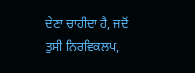ਦੇਣਾ ਚਾਹੀਦਾ ਹੈ, ਜਦੋਂ ਤੁਸੀ ਨਿਰਵਿਕਲਪ,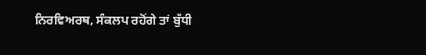ਨਿਰਵਿਅਰਥ, ਸੰਕਲਪ ਰਹੋਂਗੇ ਤਾਂ ਬੁੱਧੀ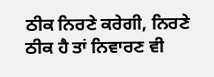ਠੀਕ ਨਿਰਣੇ ਕਰੇਗੀ, ਨਿਰਣੇ ਠੀਕ ਹੈ ਤਾਂ ਨਿਵਾਰਣ ਵੀ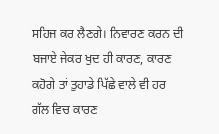ਸਹਿਜ ਕਰ ਲੈਣਗੇ। ਨਿਵਾਰਣ ਕਰਨ ਦੀ ਬਜਾਏ ਜੇਕਰ ਖੁਦ ਹੀ ਕਾਰਣ, ਕਾਰਣ ਕਹੋਗੇ ਤਾਂ ਤੁਹਾਡੇ ਪਿੱਛੇ ਵਾਲੇ ਵੀ ਹਰ ਗੱਲ ਵਿਚ ਕਾਰਣ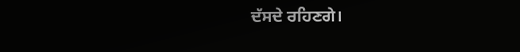ਦੱਸਦੇ ਰਹਿਣਗੇ।